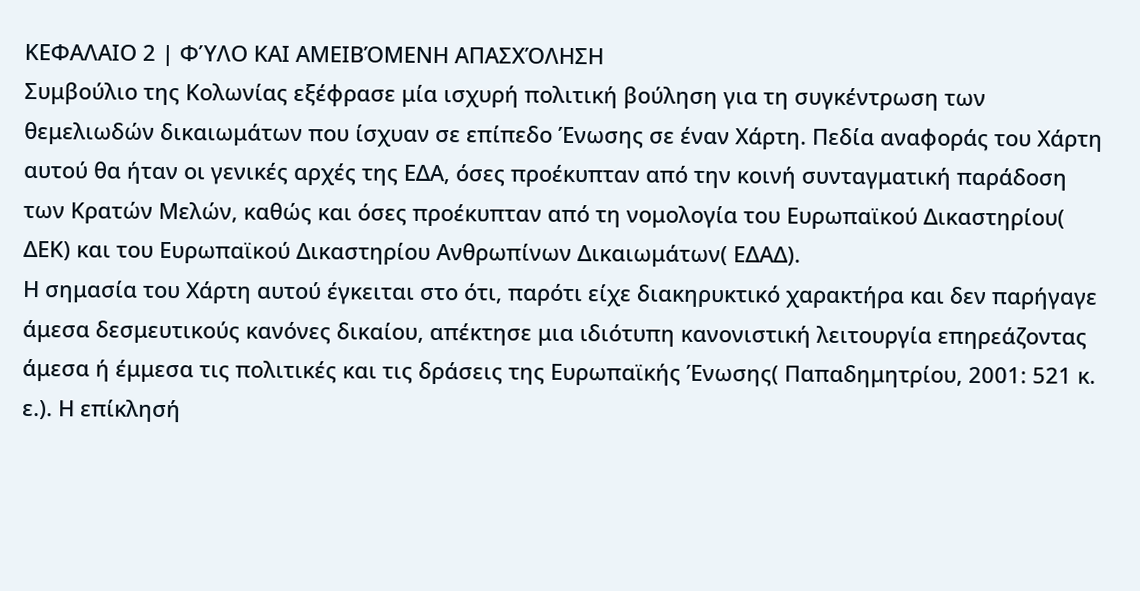ΚΕΦΑΛΑΙΟ 2 | ΦΎΛΟ ΚΑΙ ΑΜΕΙΒΌΜΕΝΗ ΑΠΑΣΧΌΛΗΣΗ
Συμβούλιο της Κολωνίας εξέφρασε μία ισχυρή πολιτική βούληση για τη συγκέντρωση των θεμελιωδών δικαιωμάτων που ίσχυαν σε επίπεδο Ένωσης σε έναν Χάρτη. Πεδία αναφοράς του Χάρτη αυτού θα ήταν οι γενικές αρχές της ΕΔΑ, όσες προέκυπταν από την κοινή συνταγματική παράδοση των Κρατών Μελών, καθώς και όσες προέκυπταν από τη νομολογία του Ευρωπαϊκού Δικαστηρίου( ΔΕΚ) και του Ευρωπαϊκού Δικαστηρίου Ανθρωπίνων Δικαιωμάτων( ΕΔΑΔ).
Η σημασία του Χάρτη αυτού έγκειται στο ότι, παρότι είχε διακηρυκτικό χαρακτήρα και δεν παρήγαγε άμεσα δεσμευτικούς κανόνες δικαίου, απέκτησε μια ιδιότυπη κανονιστική λειτουργία επηρεάζοντας άμεσα ή έμμεσα τις πολιτικές και τις δράσεις της Ευρωπαϊκής Ένωσης( Παπαδημητρίου, 2001: 521 κ. ε.). Η επίκλησή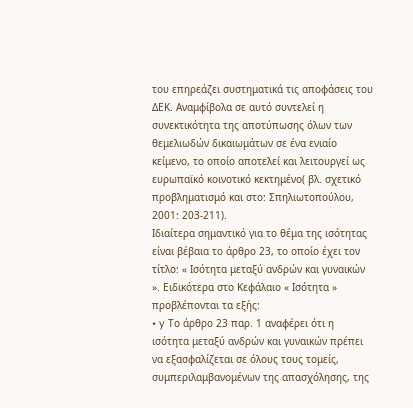του επηρεάζει συστηματικά τις αποφάσεις του ΔΕΚ. Αναμφίβολα σε αυτό συντελεί η συνεκτικότητα της αποτύπωσης όλων των θεμελιωδών δικαιωμάτων σε ένα ενιαίο κείμενο, το οποίο αποτελεί και λειτουργεί ως ευρωπαϊκό κοινοτικό κεκτημένο( βλ. σχετικό προβληματισμό και στο: Σπηλιωτοπούλου, 2001: 203-211).
Ιδιαίτερα σημαντικό για το θέμα της ισότητας είναι βέβαια το άρθρο 23, το οποίο έχει τον τίτλο: « Ισότητα μεταξύ ανδρών και γυναικών ». Ειδικότερα στο Κεφάλαιο « Ισότητα » προβλέπονται τα εξής:
• y Το άρθρο 23 παρ. 1 αναφέρει ότι η ισότητα μεταξύ ανδρών και γυναικών πρέπει να εξασφαλίζεται σε όλους τους τομείς, συμπεριλαμβανομένων της απασχόλησης, της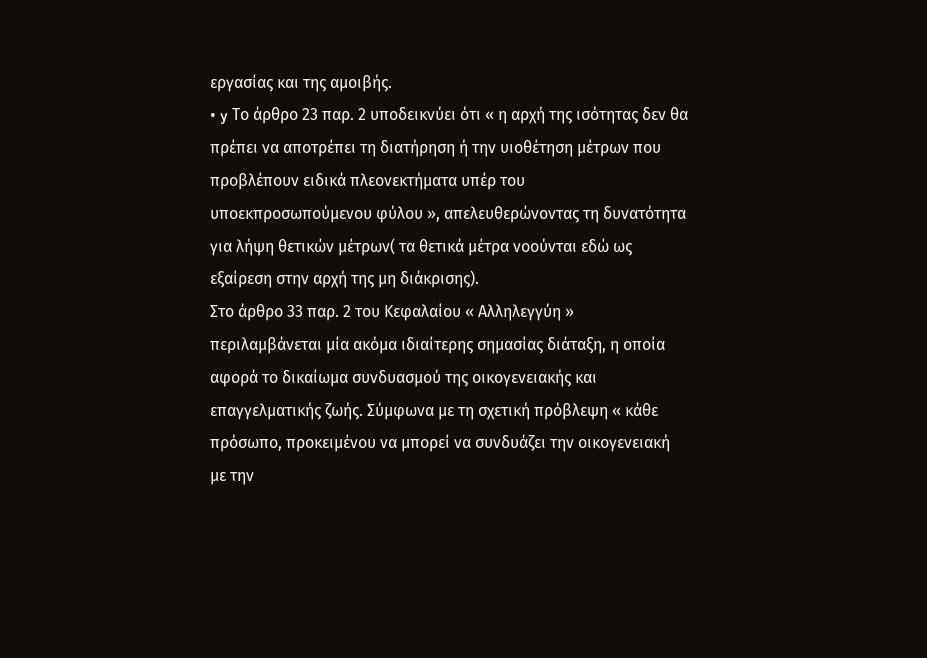εργασίας και της αμοιβής.
• y Το άρθρο 23 παρ. 2 υποδεικνύει ότι « η αρχή της ισότητας δεν θα πρέπει να αποτρέπει τη διατήρηση ή την υιοθέτηση μέτρων που προβλέπουν ειδικά πλεονεκτήματα υπέρ του υποεκπροσωπούμενου φύλου », απελευθερώνοντας τη δυνατότητα για λήψη θετικών μέτρων( τα θετικά μέτρα νοούνται εδώ ως εξαίρεση στην αρχή της μη διάκρισης).
Στο άρθρο 33 παρ. 2 του Κεφαλαίου « Αλληλεγγύη » περιλαμβάνεται μία ακόμα ιδιαίτερης σημασίας διάταξη, η οποία αφορά το δικαίωμα συνδυασμού της οικογενειακής και επαγγελματικής ζωής. Σύμφωνα με τη σχετική πρόβλεψη « κάθε πρόσωπο, προκειμένου να μπορεί να συνδυάζει την οικογενειακή με την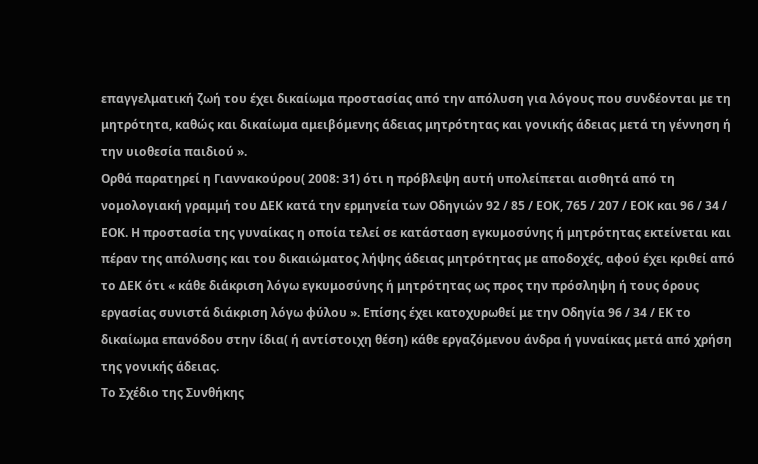επαγγελματική ζωή του έχει δικαίωμα προστασίας από την απόλυση για λόγους που συνδέονται με τη μητρότητα, καθώς και δικαίωμα αμειβόμενης άδειας μητρότητας και γονικής άδειας μετά τη γέννηση ή την υιοθεσία παιδιού ».
Ορθά παρατηρεί η Γιαννακούρου( 2008: 31) ότι η πρόβλεψη αυτή υπολείπεται αισθητά από τη νομολογιακή γραμμή του ΔΕΚ κατά την ερμηνεία των Οδηγιών 92 / 85 / ΕΟΚ, 765 / 207 / ΕΟΚ και 96 / 34 / ΕΟΚ. Η προστασία της γυναίκας η οποία τελεί σε κατάσταση εγκυμοσύνης ή μητρότητας εκτείνεται και πέραν της απόλυσης και του δικαιώματος λήψης άδειας μητρότητας με αποδοχές, αφού έχει κριθεί από το ΔΕΚ ότι « κάθε διάκριση λόγω εγκυμοσύνης ή μητρότητας ως προς την πρόσληψη ή τους όρους εργασίας συνιστά διάκριση λόγω φύλου ». Επίσης έχει κατοχυρωθεί με την Οδηγία 96 / 34 / ΕΚ το δικαίωμα επανόδου στην ίδια( ή αντίστοιχη θέση) κάθε εργαζόμενου άνδρα ή γυναίκας μετά από χρήση της γονικής άδειας.
Το Σχέδιο της Συνθήκης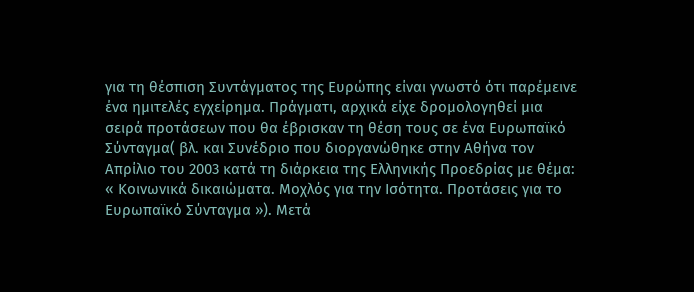για τη θέσπιση Συντάγματος της Ευρώπης είναι γνωστό ότι παρέμεινε ένα ημιτελές εγχείρημα. Πράγματι, αρχικά είχε δρομολογηθεί μια σειρά προτάσεων που θα έβρισκαν τη θέση τους σε ένα Ευρωπαϊκό Σύνταγμα( βλ. και Συνέδριο που διοργανώθηκε στην Αθήνα τον Απρίλιο του 2003 κατά τη διάρκεια της Ελληνικής Προεδρίας με θέμα: « Κοινωνικά δικαιώματα. Μοχλός για την Ισότητα. Προτάσεις για το Ευρωπαϊκό Σύνταγμα »). Μετά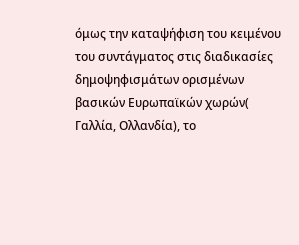όμως την καταψήφιση του κειμένου του συντάγματος στις διαδικασίες δημοψηφισμάτων ορισμένων βασικών Ευρωπαϊκών χωρών( Γαλλία, Ολλανδία), το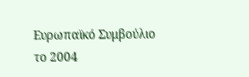Ευρωπαϊκό Συμβούλιο το 2004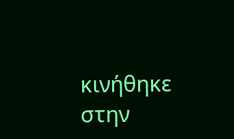κινήθηκε στην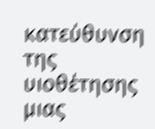κατεύθυνση της υιοθέτησης μιας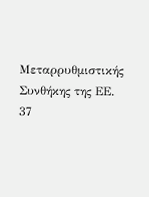Μεταρρυθμιστικής Συνθήκης της ΕΕ.
37